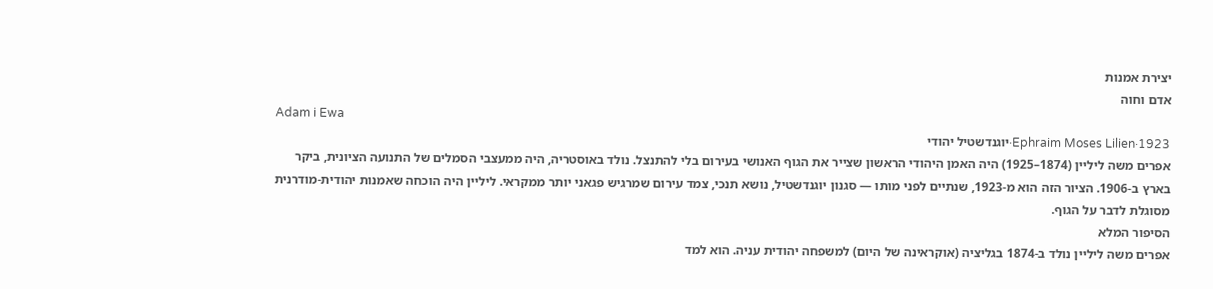יצירת אמנות
אדם וחוה
Adam i Ewa
Ephraim Moses Lilien·1923·יוגנדשטיל יהודי
אפרים משה ליליין (1874–1925) היה האמן היהודי הראשון שצייר את הגוף האנושי בעירום בלי להתנצל. נולד באוסטריה, היה ממעצבי הסמלים של התנועה הציונית, ביקר בארץ ב-1906. הציור הזה הוא מ-1923, שנתיים לפני מותו — סגנון יוגנדשטיל, נושא תנכי, צמד עירום שמרגיש פגאני יותר ממקראי. ליליין היה הוכחה שאמנות יהודית-מודרנית מסוגלת לדבר על הגוף.
הסיפור המלא
אפרים משה ליליין נולד ב-1874 בגליציה (אוקראינה של היום) למשפחה יהודית עניה. הוא למד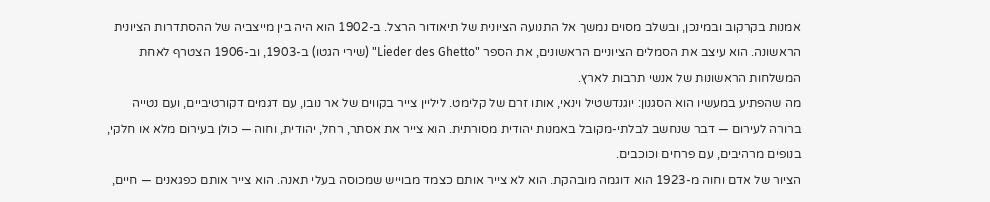אמנות בקרקוב ובמינכן, ובשלב מסוים נמשך אל התנועה הציונית של תיאודור הרצל. ב-1902 הוא היה בין מייצביה של ההסתדרות הציונית הראשונה. הוא עיצב את הסמלים הציוניים הראשונים, את הספר "Lieder des Ghetto" (שירי הגטו) ב-1903, וב-1906 הצטרף לאחת המשלחות הראשונות של אנשי תרבות לארץ.
מה שהפתיע במעשיו הוא הסגנון: יוגנדשטיל וינאי, אותו זרם של קלימט. ליליין צייר בקווים של אר נובו, עם דגמים דקורטיביים, ועם נטייה ברורה לעירום — דבר שנחשב לבלתי-מקובל באמנות יהודית מסורתית. הוא צייר את אסתר, רחל, יהודית, וחוה — כולן בעירום מלא או חלקי, בנופים מרהיבים, עם פרחים וכוכבים.
הציור של אדם וחוה מ-1923 הוא דוגמה מובהקת. הוא לא צייר אותם כצמד מבוייש שמכוסה בעלי תאנה. הוא צייר אותם כפגאנים — חיים,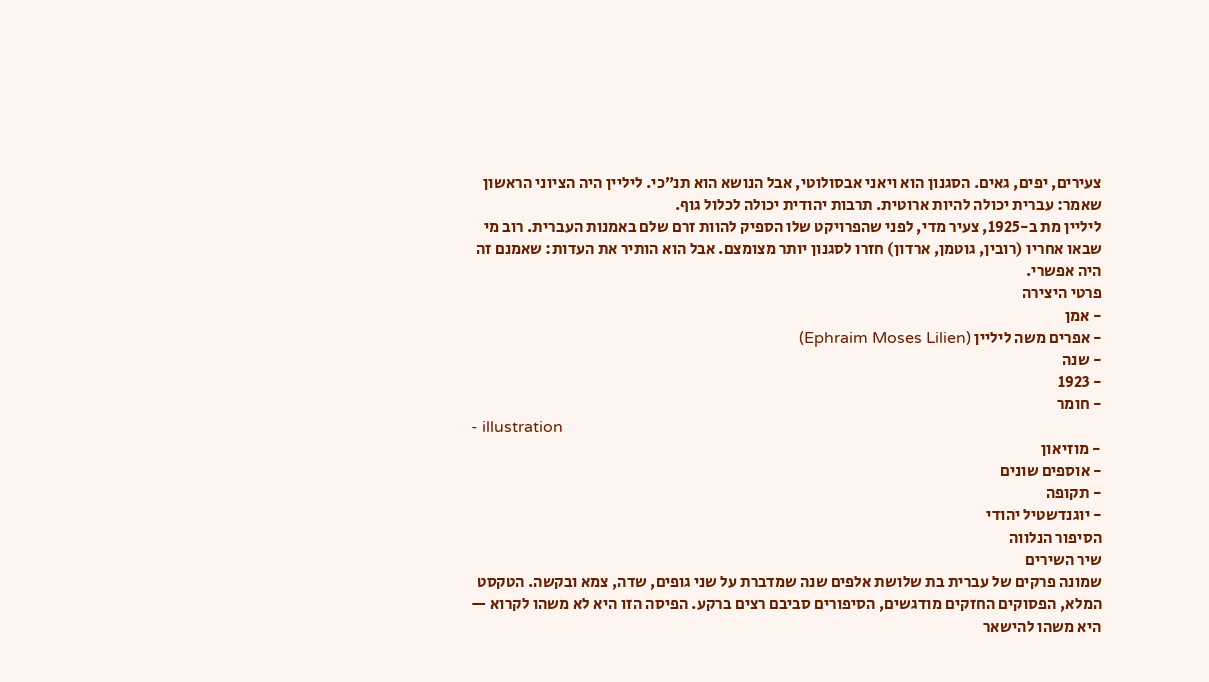צעירים, יפים, גאים. הסגנון הוא ויאני אבסולוטי, אבל הנושא הוא תנ״כי. ליליין היה הציוני הראשון שאמר: עברית יכולה להיות ארוטית. תרבות יהודית יכולה לכלול גוף.
ליליין מת ב-1925, צעיר מדי, לפני שהפרויקט שלו הספיק להוות זרם שלם באמנות העברית. רוב מי שבאו אחריו (רובין, גוטמן, ארדון) חזרו לסגנון יותר מצומצם. אבל הוא הותיר את העדות: שאמנם זה היה אפשרי.
פרטי היצירה
- אמן
- אפרים משה ליליין (Ephraim Moses Lilien)
- שנה
- 1923
- חומר
- illustration
- מוזיאון
- אוספים שונים
- תקופה
- יוגנדשטיל יהודי
הסיפור הנלווה
שיר השירים
שמונה פרקים של עברית בת שלושת אלפים שנה שמדברת על שני גופים, שדה, צמא ובקשה. הטקסט המלא, הפסוקים החזקים מודגשים, הסיפורים סביבם רצים ברקע. הפיסה הזו היא לא משהו לקרוא — היא משהו להישאר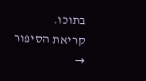בתוכו.
קריאת הסיפור →